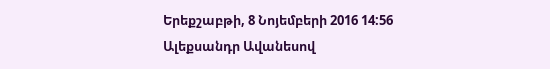Երեքշաբթի, 8 Նոյեմբերի 2016 14:56
Ալեքսանդր Ավանեսով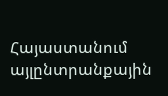Հայաստանում այլընտրանքային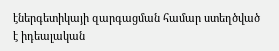էներգետիկայի զարգացման համար ստեղծված է իդեալական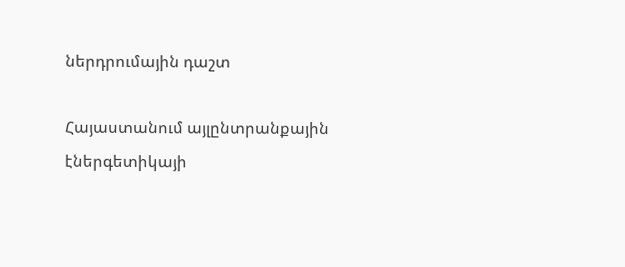ներդրումային դաշտ

Հայաստանում այլընտրանքային էներգետիկայի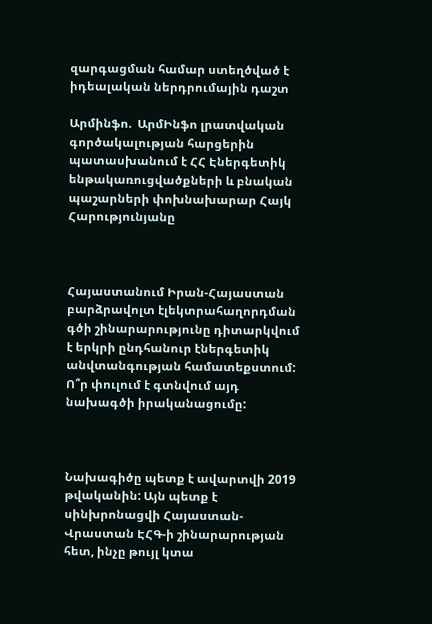զարգացման համար ստեղծված է իդեալական ներդրումային դաշտ

Արմինֆո.  ԱրմԻնֆո լրատվական գործակալության հարցերին պատասխանում է ՀՀ Էներգետիկ ենթակառուցվածքների և բնական պաշարների փոխնախարար Հայկ Հարությունյանը



Հայաստանում Իրան-Հայաստան բարձրավոլտ էլեկտրահաղորդման գծի շինարարությունը դիտարկվում է երկրի ընդհանուր էներգետիկ անվտանգության համատեքստում: Ո՞ր փուլում է գտնվում այդ նախագծի իրականացումը:



Նախագիծը պետք է ավարտվի 2019 թվականին: Այն պետք է սինխրոնացվի Հայաստան-Վրաստան ԷՀԳ-ի շինարարության հետ, ինչը թույլ կտա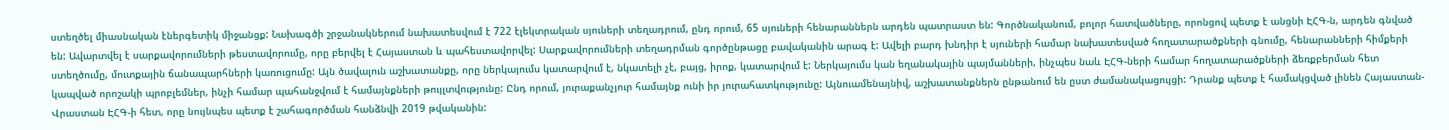ստեղծել միասնական էներգետիկ միջանցք: Նախագծի շրջանակներում նախատեսվում է 722 էլեկտրական սյուների տեղադրում, ընդ որում, 65 սյուների հենարաններն արդեն պատրաստ են: Գործնականում, բոլոր հատվածները, որոնցով պետք է անցնի ԷՀԳ-ն, արդեն գնված են: Ավարտվել է սարքավորումների թեստավորումը, որը բերվել է Հայաստան և պահեստավորվել: Սարքավորումների տեղադրման գործընթացը բավականին արագ է: Ավելի բարդ խնդիր է սյուների համար նախատեսված հողատարածքների գնումը, հենարանների հիմքերի ստեղծումը, մուտքային ճանապարհների կառուցումը: Այն ծավալուն աշխատանքը, որը ներկայումս կատարվում է, նկատելի չէ, բայց, իրոք, կատարվում է: Ներկայումս կան եղանակային պայմանների, ինչպես նաև ԷՀԳ-ների համար հողատարածքների ձեռքբերման հետ կապված որոշակի պրոբլեմներ, ինչի համար պահանջվում է համայնքների թույլտվությունը: Ընդ որում, յուրաքանչյուր համայնք ունի իր յուրահատկությունը: Այնուամենայնիվ, աշխատանքներն ընթանում են ըստ ժամանակացույցի: Դրանք պետք է համակցված լինեն Հայաստան-Վրաստան ԷՀԳ-ի հետ, որը նույնպես պետք է շահագործման հանձնվի 2019 թվականին: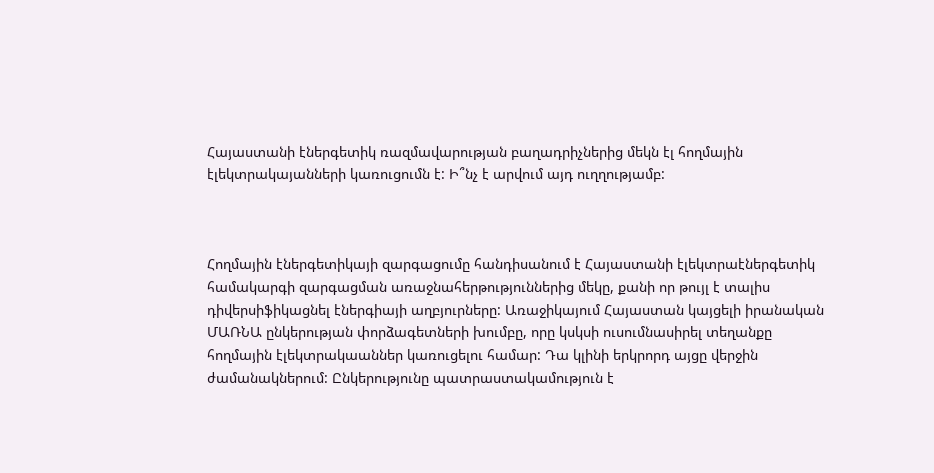Հայաստանի էներգետիկ ռազմավարության բաղադրիչներից մեկն էլ հողմային էլեկտրակայանների կառուցումն է: Ի՞նչ է արվում այդ ուղղությամբ:



Հողմային էներգետիկայի զարգացումը հանդիսանում է Հայաստանի էլեկտրաէներգետիկ համակարգի զարգացման առաջնահերթություններից մեկը, քանի որ թույլ է տալիս դիվերսիֆիկացնել էներգիայի աղբյուրները: Առաջիկայում Հայաստան կայցելի իրանական ՄԱՌՆԱ ընկերության փորձագետների խումբը, որը կսկսի ուսումնասիրել տեղանքը հողմային էլեկտրակաաններ կառուցելու համար: Դա կլինի երկրորդ այցը վերջին ժամանակներում: Ընկերությունը պատրաստակամություն է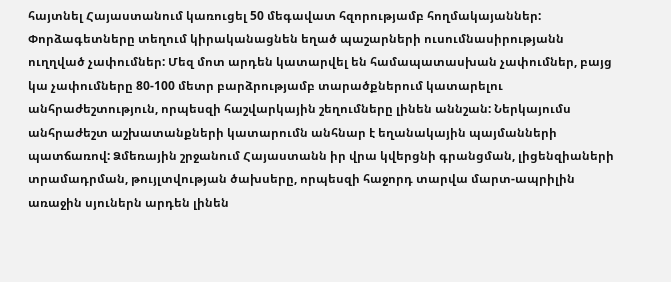հայտնել Հայաստանում կառուցել 50 մեգավատ հզորությամբ հողմակայաններ: Փորձագետները տեղում կիրականացնեն եղած պաշարների ուսումնասիրությանն ուղղված չափումներ: Մեզ մոտ արդեն կատարվել են համապատասխան չափումներ, բայց կա չափումները 80-100 մետր բարձրությամբ տարածքներում կատարելու անհրաժեշտություն, որպեսզի հաշվարկային շեղումները լինեն աննշան: Ներկայումս անհրաժեշտ աշխատանքների կատարումն անհնար է եղանակային պայմանների պատճառով: Ձմեռային շրջանում Հայաստանն իր վրա կվերցնի գրանցման, լիցենզիաների տրամադրման, թույլտվության ծախսերը, որպեսզի հաջորդ տարվա մարտ-ապրիլին առաջին սյուներն արդեն լինեն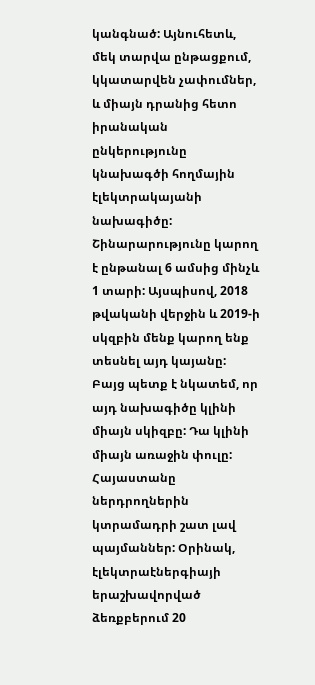կանգնած: Այնուհետև, մեկ տարվա ընթացքում, կկատարվեն չափումներ, և միայն դրանից հետո իրանական ընկերությունը կնախագծի հողմային էլեկտրակայանի նախագիծը: Շինարարությունը կարող է ընթանալ 6 ամսից մինչև 1 տարի: Այսպիսով, 2018 թվականի վերջին և 2019-ի սկզբին մենք կարող ենք տեսնել այդ կայանը: Բայց պետք է նկատեմ, որ այդ նախագիծը կլինի միայն սկիզբը: Դա կլինի միայն առաջին փուլը: Հայաստանը ներդրողներին կտրամադրի շատ լավ պայմաններ: Օրինակ, էլեկտրաէներգիայի երաշխավորված ձեռքբերում 20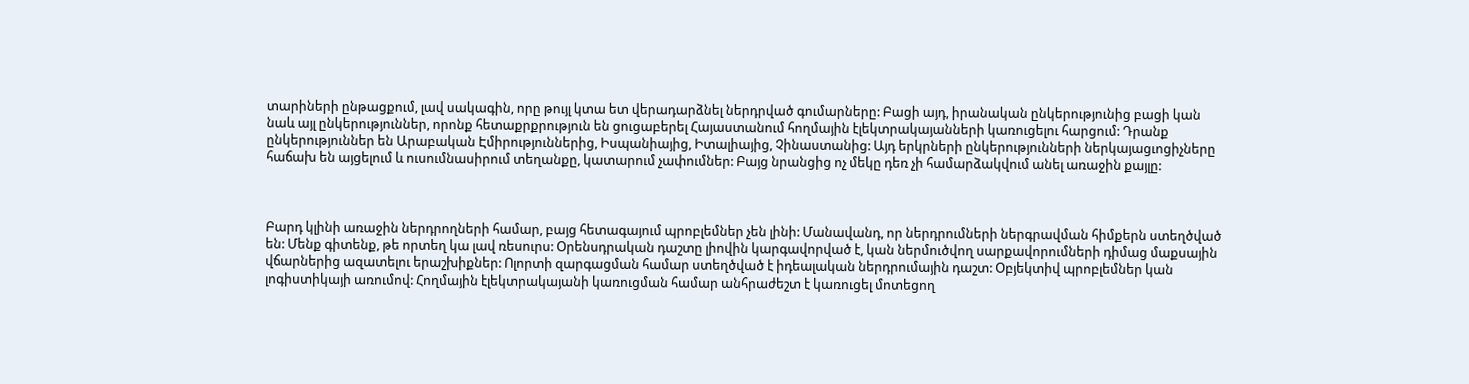տարիների ընթացքում, լավ սակագին, որը թույլ կտա ետ վերադարձնել ներդրված գումարները: Բացի այդ, իրանական ընկերությունից բացի կան նաև այլ ընկերություններ, որոնք հետաքրքրություն են ցուցաբերել Հայաստանում հողմային էլեկտրակայանների կառուցելու հարցում: Դրանք ընկերություններ են Արաբական Էմիրություններից, Իսպանիայից, Իտալիայից, Չինաստանից: Այդ երկրների ընկերությունների ներկայացւոցիչները հաճախ են այցելում և ուսումնասիրում տեղանքը, կատարում չափումներ: Բայց նրանցից ոչ մեկը դեռ չի համարձակվում անել առաջին քայլը:



Բարդ կլինի առաջին ներդրողների համար, բայց հետագայում պրոբլեմներ չեն լինի: Մանավանդ, որ ներդրումների ներգրավման հիմքերն ստեղծված են: Մենք գիտենք, թե որտեղ կա լավ ռեսուրս: Օրենսդրական դաշտը լիովին կարգավորված է, կան ներմուծվող սարքավորումների դիմաց մաքսային վճարներից ազատելու երաշխիքներ: Ոլորտի զարգացման համար ստեղծված է իդեալական ներդրումային դաշտ: Օբյեկտիվ պրոբլեմներ կան լոգիստիկայի առումով: Հողմային էլեկտրակայանի կառուցման համար անհրաժեշտ է կառուցել մոտեցող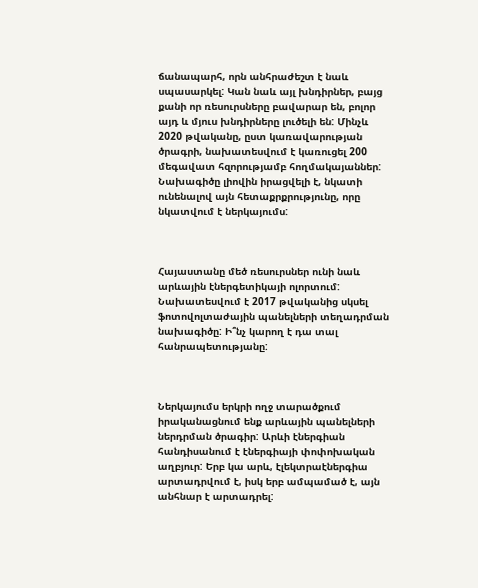ճանապարհ, որն անհրաժեշտ է նաև սպասարկել: Կան նաև այլ խնդիրներ, բայց քանի որ ռեսուրսները բավարար են, բոլոր այդ և մյուս խնդիրները լուծելի են: Մինչև 2020 թվականը, ըստ կառավարության ծրագրի, նախատեսվում է կառուցել 200 մեգավատ հզորությամբ հողմակայաններ: Նախագիծը լիովին իրացվելի է, նկատի ունենալով այն հետաքրքրությունը, որը նկատվում է ներկայումս:



Հայաստանը մեծ ռեսուրսներ ունի նաև արևային էներգետիկայի ոլորտում: Նախատեսվում է 2017 թվականից սկսել ֆոտովոլտաժային պանելների տեղադրման նախագիծը: Ի՞նչ կարող է դա տալ հանրապետությանը:



Ներկայումս երկրի ողջ տարածքում իրականացնում ենք արևային պանելների ներդրման ծրագիր: Արևի էներգիան հանդիսանում է էներգիայի փոփոխական աղբյուր: Երբ կա արև, էլեկտրաէներգիա արտադրվում է, իսկ երբ ամպամած է, այն անհնար է արտադրել: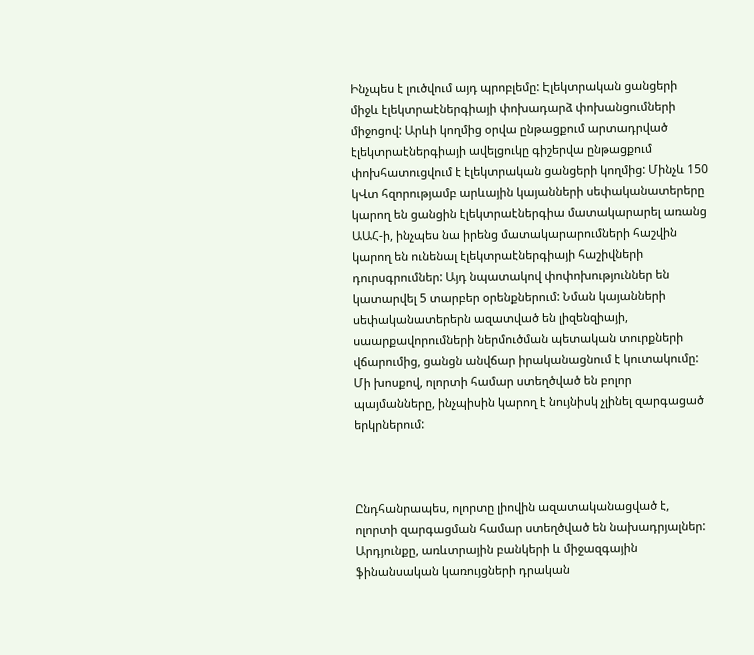Ինչպես է լուծվում այդ պրոբլեմը: Էլեկտրական ցանցերի միջև էլեկտրաէներգիայի փոխադարձ փոխանցումների միջոցով: Արևի կողմից օրվա ընթացքում արտադրված էլեկտրաէներգիայի ավելցուկը գիշերվա ընթացքում փոխհատուցվում է էլեկտրական ցանցերի կողմից: Մինչև 150 կՎտ հզորությամբ արևային կայանների սեփականատերերը կարող են ցանցին էլեկտրաէներգիա մատակարարել առանց ԱԱՀ-ի, ինչպես նա իրենց մատակարարումների հաշվին կարող են ունենալ էլեկտրաէներգիայի հաշիվների դուրսգրումներ: Այդ նպատակով փոփոխություններ են կատարվել 5 տարբեր օրենքներում: Նման կայանների սեփականատերերն ազատված են լիզենզիայի, սաարքավորումների ներմուծման պետական տուրքների վճարումից, ցանցն անվճար իրականացնում է կուտակումը: Մի խոսքով, ոլորտի համար ստեղծված են բոլոր պայմանները, ինչպիսին կարող է նույնիսկ չլինել զարգացած երկրներում:



Ընդհանրապես, ոլորտը լիովին ազատականացված է, ոլորտի զարգացման համար ստեղծված են նախադրյալներ: Արդյունքը, առևտրային բանկերի և միջազգային ֆինանսական կառույցների դրական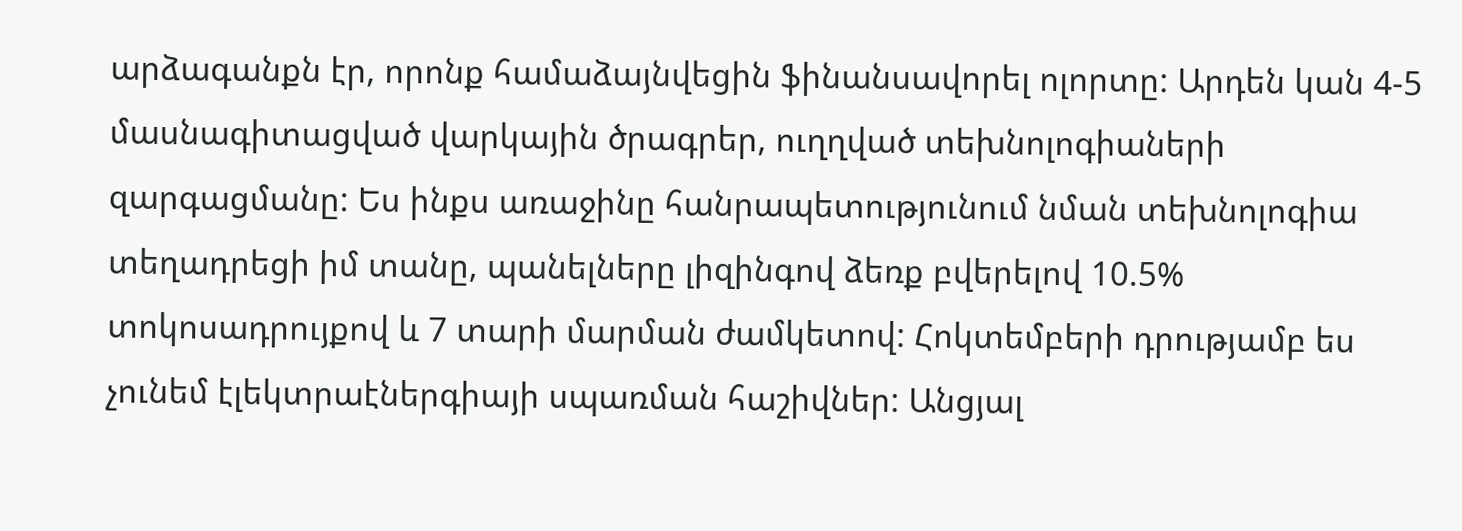արձագանքն էր, որոնք համաձայնվեցին ֆինանսավորել ոլորտը: Արդեն կան 4-5 մասնագիտացված վարկային ծրագրեր, ուղղված տեխնոլոգիաների զարգացմանը: Ես ինքս առաջինը հանրապետությունում նման տեխնոլոգիա տեղադրեցի իմ տանը, պանելները լիզինգով ձեռք բվերելով 10.5% տոկոսադրույքով և 7 տարի մարման ժամկետով: Հոկտեմբերի դրությամբ ես չունեմ էլեկտրաէներգիայի սպառման հաշիվներ: Անցյալ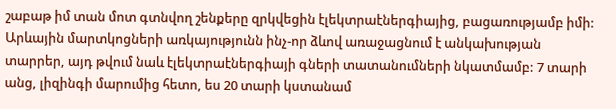շաբաթ իմ տան մոտ գտնվող շենքերը զրկվեցին էլեկտրաէներգիայից, բացառությամբ իմի: Արևային մարտկոցների առկայությունն ինչ-որ ձևով առաջացնում է անկախության տարրեր, այդ թվում նաև էլեկտրաէներգիայի գների տատանումների նկատմամբ: 7 տարի անց, լիզինգի մարումից հետո, ես 20 տարի կստանամ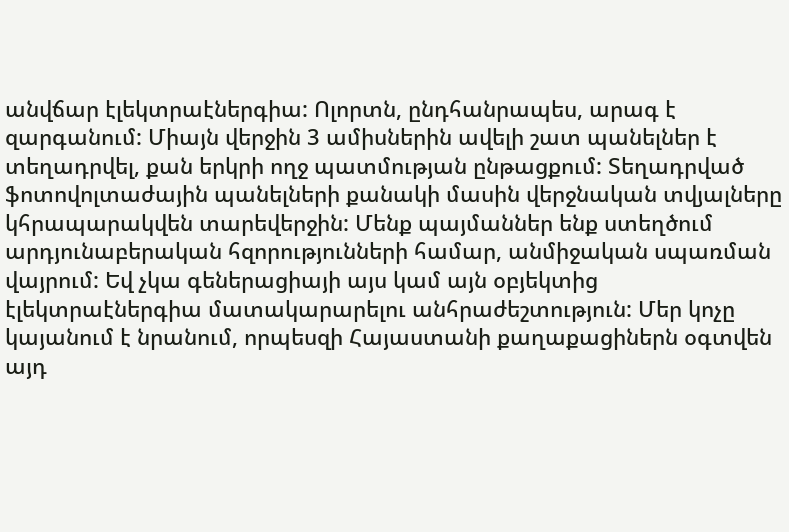անվճար էլեկտրաէներգիա: Ոլորտն, ընդհանրապես, արագ է զարգանում: Միայն վերջին 3 ամիսներին ավելի շատ պանելներ է տեղադրվել, քան երկրի ողջ պատմության ընթացքում: Տեղադրված ֆոտովոլտաժային պանելների քանակի մասին վերջնական տվյալները կհրապարակվեն տարեվերջին: Մենք պայմաններ ենք ստեղծում արդյունաբերական հզորությունների համար, անմիջական սպառման վայրում: Եվ չկա գեներացիայի այս կամ այն օբյեկտից էլեկտրաէներգիա մատակարարելու անհրաժեշտություն: Մեր կոչը կայանում է նրանում, որպեսզի Հայաստանի քաղաքացիներն օգտվեն այդ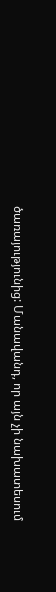ծառայությունից: Մանավանդ, որ այն չի նախատեսում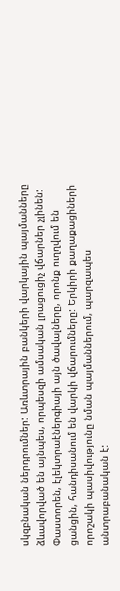սկզբնական ներդրումներ: Առևտրային բանկերի վարկային պայմանները ձևավորված են այնպես, որպեսզի ամսական լրացուցիչ վճարներ չլինեն: Փաստորեն, էլեկտրաէներգիայի այն ծավալները, որոնք ուղղվում են ցանցին, հանդիսանում են վարկի վճարումները: Երկիրի քաղաքացիների որոշակի պասիվությունը նման պայմաններում, պարզապես անտրաբանական է: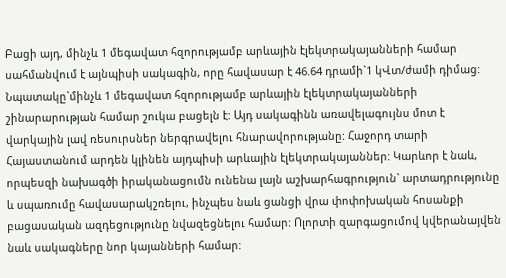Բացի այդ, մինչև 1 մեգավատ հզորությամբ արևային էլեկտրակայանների համար սահմանվում է այնպիսի սակագին, որը հավասար է 46.64 դրամի`1 կՎտ/ժամի դիմաց: Նպատակը`մինչև 1 մեգավատ հզորությամբ արևային էլեկտրակայանների շինարարության համար շուկա բացելն է: Այդ սակագինն առավելագույնս մոտ է վարկային լավ ռեսուրսներ ներգրավելու հնարավորությանը: Հաջորդ տարի Հայաստանում արդեն կլինեն այդպիսի արևային էլեկտրակայաններ: Կարևոր է նաև, որպեսզի նախագծի իրականացումն ունենա լայն աշխարհագրություն` արտադրությունը և սպառումը հավասարակշռելու, ինչպես նաև ցանցի վրա փոփոխական հոսանքի բացասական ազդեցությունը նվազեցնելու համար: Ոլորտի զարգացումով կվերանայվեն նաև սակագները նոր կայանների համար: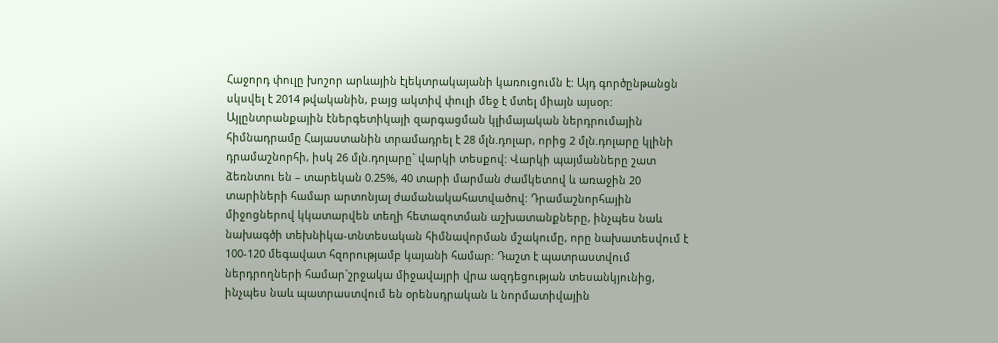Հաջորդ փուլը խոշոր արևային էլեկտրակայանի կառուցումն է: Այդ գործընթանցն սկսվել է 2014 թվականին, բայց ակտիվ փուլի մեջ է մտել միայն այսօր: Այլընտրանքային էներգետիկայի զարգացման կլիմայական ներդրումային հիմնադրամը Հայաստանին տրամադրել է 28 մլն.դոլար, որից 2 մլն.դոլարը կլինի դրամաշնորհի, իսկ 26 մլն.դոլարը` վարկի տեսքով: Վարկի պայմանները շատ ձեռնտու են – տարեկան 0.25%, 40 տարի մարման ժամկետով և առաջին 20 տարիների համար արտոնյալ ժամանակահատվածով: Դրամաշնորհային միջոցներով կկատարվեն տեղի հետազոտման աշխատանքները, ինչպես նաև նախագծի տեխնիկա-տնտեսական հիմնավորման մշակումը, որը նախատեսվում է 100-120 մեգավատ հզորությամբ կայանի համար: Դաշտ է պատրաստվում ներդրողների համար`շրջակա միջավայրի վրա ազդեցության տեսանկյունից, ինչպես նաև պատրաստվում են օրենսդրական և նորմատիվային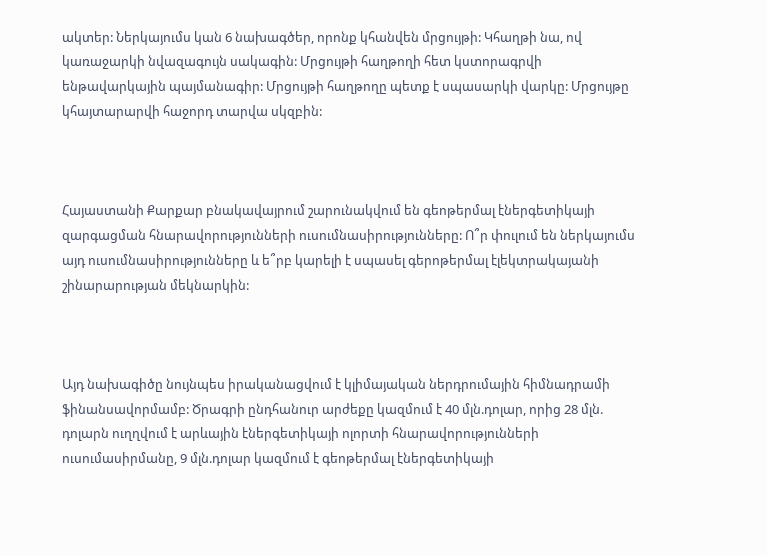ակտեր: Ներկայումս կան 6 նախագծեր, որոնք կհանվեն մրցույթի: Կհաղթի նա, ով կառաջարկի նվազագույն սակագին: Մրցույթի հաղթողի հետ կստորագրվի ենթավարկային պայմանագիր: Մրցույթի հաղթողը պետք է սպասարկի վարկը: Մրցույթը կհայտարարվի հաջորդ տարվա սկզբին:



Հայաստանի Քարքար բնակավայրում շարունակվում են գեոթերմալ էներգետիկայի զարգացման հնարավորությունների ուսումնասիրությունները: Ո՞ր փուլում են ներկայումս այդ ուսումնասիրությունները և ե՞րբ կարելի է սպասել գերոթերմալ էլեկտրակայանի շինարարության մեկնարկին:



Այդ նախագիծը նույնպես իրականացվում է կլիմայական ներդրումային հիմնադրամի ֆինանսավորմամբ: Ծրագրի ընդհանուր արժեքը կազմում է 40 մլն.դոլար, որից 28 մլն. դոլարն ուղղվում է արևային էներգետիկայի ոլորտի հնարավորությունների ուսումասիրմանը, 9 մլն.դոլար կազմում է գեոթերմալ էներգետիկայի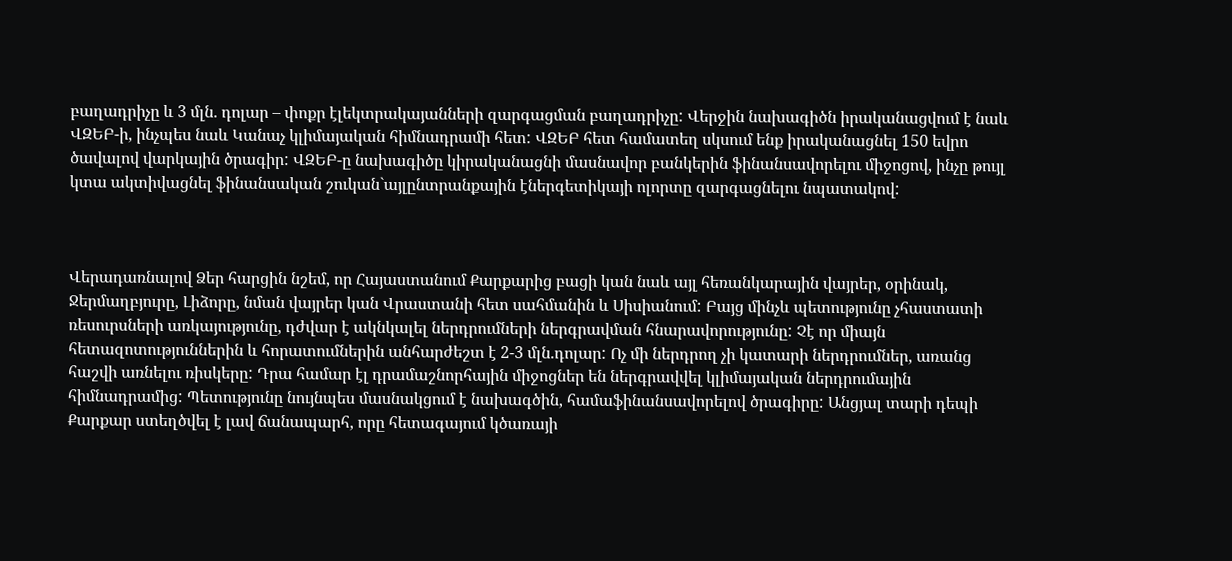բաղադրիչը և 3 մլն. դոլար – փոքր էլեկտրակայանների զարգացման բաղադրիչը: Վերջին նախագիծն իրականացվում է նաև ՎԶԵԲ-ի, ինչպես նաև Կանաչ կլիմայական հիմնադրամի հետ: ՎԶԵԲ հետ համատեղ սկսում ենք իրականացնել 150 եվրո ծավալով վարկային ծրագիր: ՎԶԵԲ-ը նախագիծը կիրականացնի մասնավոր բանկերին ֆինանսավորելու միջոցով, ինչը թույլ կտա ակտիվացնել ֆինանսական շուկան`այլընտրանքային էներգետիկայի ոլորտը զարգացնելու նպատակով:



Վերադառնալով Ձեր հարցին նշեմ, որ Հայաստանում Քարքարից բացի կան նաև այլ հեռանկարային վայրեր, օրինակ, Ջերմաղբյուրը, Լիձորը, նման վայրեր կան Վրաստանի հետ սահմանին և Սիսիանում: Բայց մինչև պետությունը չհաստատի ռեսուրսների առկայությունը, դժվար է ակնկալել ներդրումների ներգրավման հնարավորությունը: Չէ որ միայն հետազոտություններին և հորատումներին անհարժեշտ է 2-3 մլն.դոլար: Ոչ մի ներդրող չի կատարի ներդրումներ, առանց հաշվի առնելու ռիսկերը: Դրա համար էլ դրամաշնորհային միջոցներ են ներգրավվել կլիմայական ներդրումային հիմնադրամից: Պետությունը նույնպես մասնակցում է նախագծին, համաֆինանսավորելով ծրագիրը: Անցյալ տարի դեպի Քարքար ստեղծվել է լավ ճանապարհ, որը հետագայում կծառայի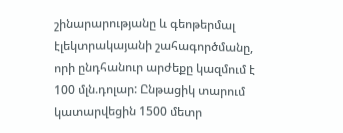շինարարությանը և գեոթերմալ էլեկտրակայանի շահագործմանը, որի ընդհանուր արժեքը կազմում է 100 մլն.դոլար: Ընթացիկ տարում կատարվեցին 1500 մետր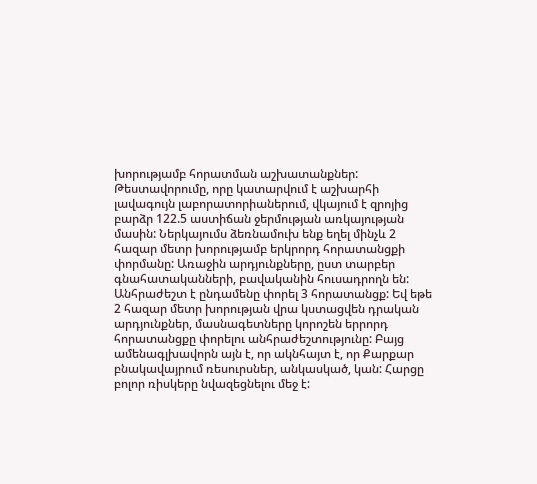խորությամբ հորատման աշխատանքներ: Թեստավորումը, որը կատարվում է աշխարհի լավագույն լաբորատորիաներում, վկայում է զրոյից բարձր 122.5 աստիճան ջերմության առկայության մասին: Ներկայումս ձեռնամուխ ենք եղել մինչև 2 հազար մետր խորությամբ երկրորդ հորատանցքի փորմանը: Առաջին արդյունքները, ըստ տարբեր գնահատականների, բավականին հուսադրողն են: Անհրաժեշտ է ընդամենը փորել 3 հորատանցք: Եվ եթե 2 հազար մետր խորության վրա կստացվեն դրական արդյունքներ, մասնագետները կորոշեն երրորդ հորատանցքը փորելու անհրաժեշտությունը: Բայց ամենագլխավորն այն է, որ ակնհայտ է, որ Քարքար բնակավայրում ռեսուրսներ, անկասկած, կան: Հարցը բոլոր ռիսկերը նվազեցնելու մեջ է: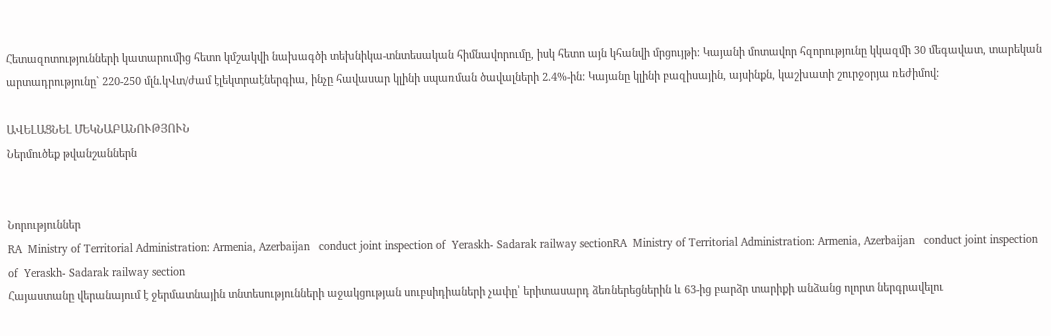Հետազոտությունների կատարումից հետո կմշակվի նախագծի տեխնիկա-տնտեսական հիմնավորումը, իսկ հետո այն կհանվի մրցույթի: Կայանի մոտավոր հզորությունը կկազմի 30 մեգավատ, տարեկան արտադրությունը` 220-250 մլն.կՎտ/ժամ էլեկտրաէներգիա, ինչը հավասար կլինի սպառման ծավալների 2.4%-ին: Կայանը կլինի բազիսային, այսինքն, կաշխատի շուրջօրյա ռեժիմով:

ԱՎԵԼԱՑՆԵԼ ՄԵԿՆԱԲԱՆՈՒԹՅՈՒՆ
Ներմուծեք թվանշաններն


Նորություններ
RA  Ministry of Territorial Administration: Armenia, Azerbaijan   conduct joint inspection of  Yeraskh- Sadarak railway sectionRA  Ministry of Territorial Administration: Armenia, Azerbaijan   conduct joint inspection of  Yeraskh- Sadarak railway section
Հայաստանը վերանայում է ջերմատնային տնտեսությունների աջակցության սուբսիդիաների չափը՝ երիտասարդ ձեռներեցներին և 63-ից բարձր տարիքի անձանց ոլորտ ներգրավելու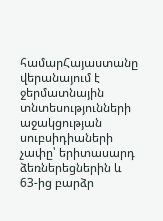համարՀայաստանը վերանայում է ջերմատնային տնտեսությունների աջակցության սուբսիդիաների չափը՝ երիտասարդ ձեռներեցներին և 63-ից բարձր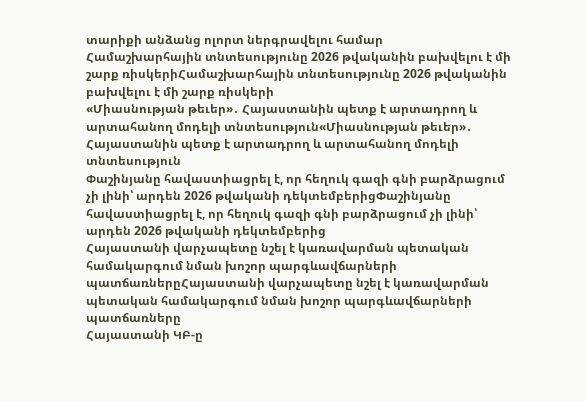տարիքի անձանց ոլորտ ներգրավելու համար
Համաշխարհային տնտեսությունը 2026 թվականին բախվելու է մի շարք ռիսկերիՀամաշխարհային տնտեսությունը 2026 թվականին բախվելու է մի շարք ռիսկերի
«Միասնության թեւեր»․ Հայաստանին պետք է արտադրող և արտահանող մոդելի տնտեսություն«Միասնության թեւեր»․ Հայաստանին պետք է արտադրող և արտահանող մոդելի տնտեսություն
Փաշինյանը հավաստիացրել է, որ հեղուկ գազի գնի բարձրացում չի լինի՝ արդեն 2026 թվականի դեկտեմբերիցՓաշինյանը հավաստիացրել է, որ հեղուկ գազի գնի բարձրացում չի լինի՝ արդեն 2026 թվականի դեկտեմբերից
Հայաստանի վարչապետը նշել է կառավարման պետական համակարգում նման խոշոր պարգևավճարների պատճառներըՀայաստանի վարչապետը նշել է կառավարման պետական համակարգում նման խոշոր պարգևավճարների պատճառները
Հայաստանի ԿԲ-ը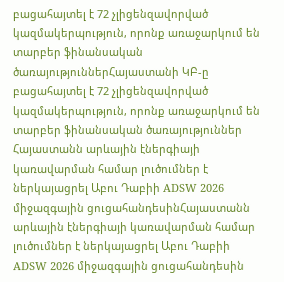բացահայտել է 72 չլիցենզավորված կազմակերպություն, որոնք առաջարկում են տարբեր ֆինանսական ծառայություններՀայաստանի ԿԲ-ը բացահայտել է 72 չլիցենզավորված կազմակերպություն, որոնք առաջարկում են տարբեր ֆինանսական ծառայություններ
Հայաստանն արևային էներգիայի կառավարման համար լուծումներ է ներկայացրել Աբու Դաբիի ADSW 2026 միջազգային ցուցահանդեսինՀայաստանն արևային էներգիայի կառավարման համար լուծումներ է ներկայացրել Աբու Դաբիի ADSW 2026 միջազգային ցուցահանդեսին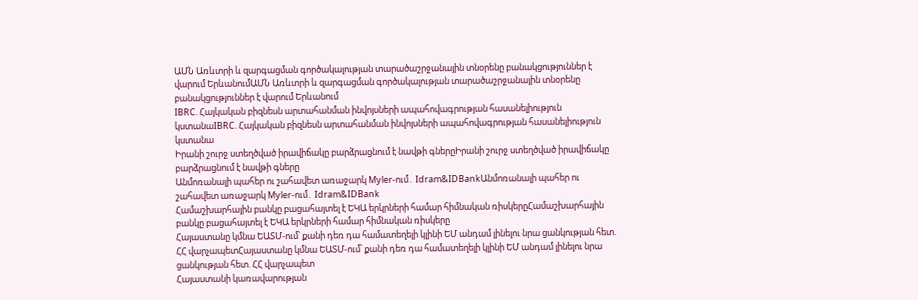ԱՄՆ Առևտրի և զարգացման գործակալության տարածաշրջանային տնօրենը բանակցություններ է վարում ԵրևանումԱՄՆ Առևտրի և զարգացման գործակալության տարածաշրջանային տնօրենը բանակցություններ է վարում Երևանում
IBRC. Հայկական բիզնեսն արտահանման ինվոյսների ապահովագրության հասանելիություն կստանաIBRC. Հայկական բիզնեսն արտահանման ինվոյսների ապահովագրության հասանելիություն կստանա
Իրանի շուրջ ստեղծված իրավիճակը բարձրացնում է նավթի գներըԻրանի շուրջ ստեղծված իրավիճակը բարձրացնում է նավթի գները
Անմոռանալի պահեր ու շահավետ առաջարկ Myler-ում․ Idram&IDBankԱնմոռանալի պահեր ու շահավետ առաջարկ Myler-ում․ Idram&IDBank
Համաշխարհային բանկը բացահայտել է ԵԿԱ երկրների համար հիմնական ռիսկերըՀամաշխարհային բանկը բացահայտել է ԵԿԱ երկրների համար հիմնական ռիսկերը
Հայաստանը կմնա ԵԱՏՄ-ում՝ քանի դեռ դա համատեղելի կլինի ԵՄ անդամ լինելու նրա ցանկության հետ. ՀՀ վարչապետՀայաստանը կմնա ԵԱՏՄ-ում՝ քանի դեռ դա համատեղելի կլինի ԵՄ անդամ լինելու նրա ցանկության հետ. ՀՀ վարչապետ
Հայաստանի կառավարության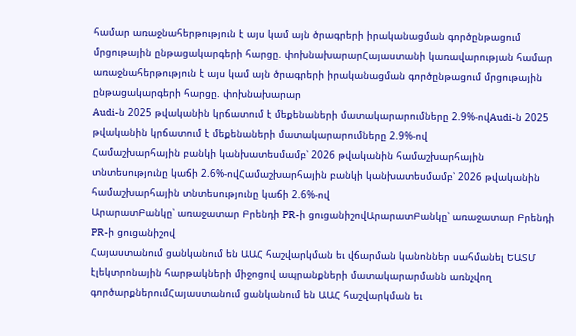համար առաջնահերթություն է այս կամ այն ծրագրերի իրականացման գործընթացում մրցութային ընթացակարգերի հարցը. փոխնախարարՀայաստանի կառավարության համար առաջնահերթություն է այս կամ այն ծրագրերի իրականացման գործընթացում մրցութային ընթացակարգերի հարցը. փոխնախարար
Audi-ն 2025 թվականին կրճատում է մեքենաների մատակարարումները 2.9%-ովAudi-ն 2025 թվականին կրճատում է մեքենաների մատակարարումները 2.9%-ով
Համաշխարհային բանկի կանխատեսմամբ՝ 2026 թվականին համաշխարհային տնտեսությունը կաճի 2.6%-ովՀամաշխարհային բանկի կանխատեսմամբ՝ 2026 թվականին համաշխարհային տնտեսությունը կաճի 2.6%-ով
ԱրարատԲանկը՝ առաջատար Բրենդի PR-ի ցուցանիշովԱրարատԲանկը՝ առաջատար Բրենդի PR-ի ցուցանիշով
Հայաստանում ցանկանում են ԱԱՀ հաշվարկման եւ վճարման կանոններ սահմանել ԵԱՏՄ  էլեկտրոնային հարթակների միջոցով ապրանքների մատակարարմանն առնչվող գործարքներումՀայաստանում ցանկանում են ԱԱՀ հաշվարկման եւ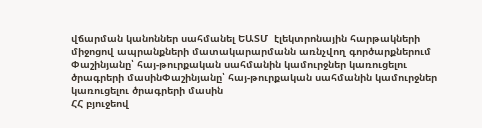վճարման կանոններ սահմանել ԵԱՏՄ  էլեկտրոնային հարթակների միջոցով ապրանքների մատակարարմանն առնչվող գործարքներում
Փաշինյանը՝ հայ-թուրքական սահմանին կամուրջներ կառուցելու ծրագրերի մասինՓաշինյանը՝ հայ-թուրքական սահմանին կամուրջներ կառուցելու ծրագրերի մասին
ՀՀ բյուջեով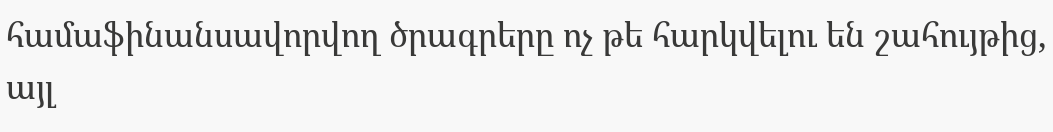համաֆինանսավորվող ծրագրերը ոչ թե հարկվելու են շահույթից, այլ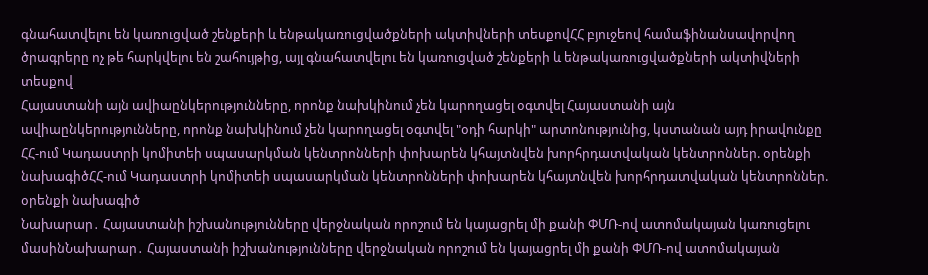գնահատվելու են կառուցված շենքերի և ենթակառուցվածքների ակտիվների տեսքովՀՀ բյուջեով համաֆինանսավորվող ծրագրերը ոչ թե հարկվելու են շահույթից, այլ գնահատվելու են կառուցված շենքերի և ենթակառուցվածքների ակտիվների տեսքով
Հայաստանի այն ավիաընկերությունները, որոնք նախկինում չեն կարողացել օգտվել Հայաստանի այն ավիաընկերությունները, որոնք նախկինում չեն կարողացել օգտվել "օդի հարկի" արտոնությունից, կստանան այդ իրավունքը
ՀՀ-ում Կադաստրի կոմիտեի սպասարկման կենտրոնների փոխարեն կհայտնվեն խորհրդատվական կենտրոններ. օրենքի նախագիծՀՀ-ում Կադաստրի կոմիտեի սպասարկման կենտրոնների փոխարեն կհայտնվեն խորհրդատվական կենտրոններ. օրենքի նախագիծ
Նախարար․ Հայաստանի իշխանությունները վերջնական որոշում են կայացրել մի քանի ՓՄՌ-ով ատոմակայան կառուցելու մասինՆախարար․ Հայաստանի իշխանությունները վերջնական որոշում են կայացրել մի քանի ՓՄՌ-ով ատոմակայան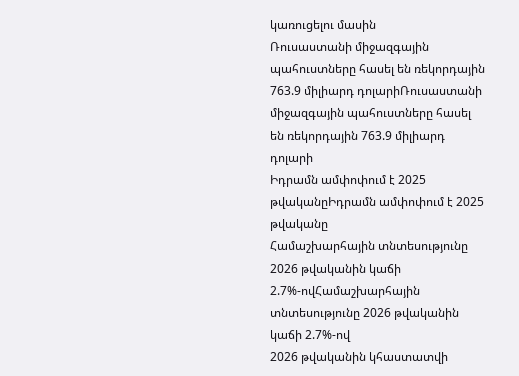կառուցելու մասին
Ռուսաստանի միջազգային պահուստները հասել են ռեկորդային 763.9 միլիարդ դոլարիՌուսաստանի միջազգային պահուստները հասել են ռեկորդային 763.9 միլիարդ դոլարի
Իդրամն ամփոփում է 2025 թվականըԻդրամն ամփոփում է 2025 թվականը
Համաշխարհային տնտեսությունը 2026 թվականին կաճի 2.7%-ովՀամաշխարհային տնտեսությունը 2026 թվականին կաճի 2.7%-ով
2026 թվականին կհաստատվի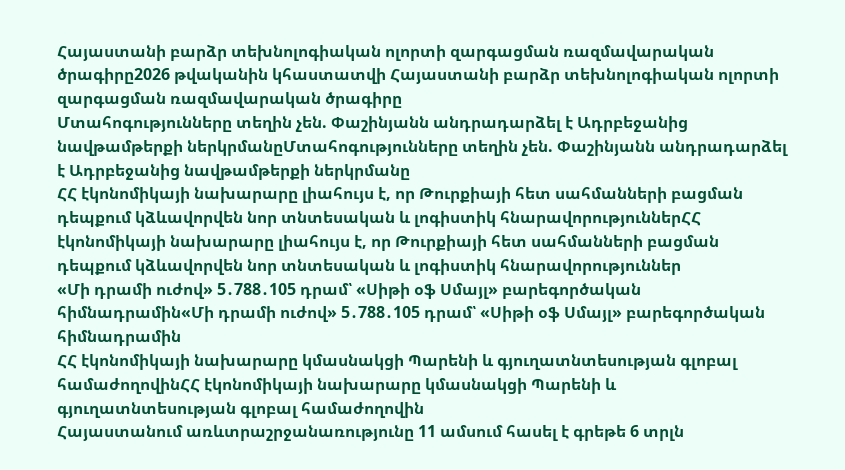Հայաստանի բարձր տեխնոլոգիական ոլորտի զարգացման ռազմավարական ծրագիրը2026 թվականին կհաստատվի Հայաստանի բարձր տեխնոլոգիական ոլորտի զարգացման ռազմավարական ծրագիրը
Մտահոգությունները տեղին չեն. Փաշինյանն անդրադարձել է Ադրբեջանից նավթամթերքի ներկրմանըՄտահոգությունները տեղին չեն. Փաշինյանն անդրադարձել է Ադրբեջանից նավթամթերքի ներկրմանը
ՀՀ էկոնոմիկայի նախարարը լիահույս է, որ Թուրքիայի հետ սահմանների բացման դեպքում կձևավորվեն նոր տնտեսական և լոգիստիկ հնարավորություններՀՀ էկոնոմիկայի նախարարը լիահույս է, որ Թուրքիայի հետ սահմանների բացման դեպքում կձևավորվեն նոր տնտեսական և լոգիստիկ հնարավորություններ
«Մի դրամի ուժով» 5․788․105 դրամ՝ «Սիթի օֆ Սմայլ» բարեգործական հիմնադրամին«Մի դրամի ուժով» 5․788․105 դրամ՝ «Սիթի օֆ Սմայլ» բարեգործական հիմնադրամին
ՀՀ էկոնոմիկայի նախարարը կմասնակցի Պարենի և գյուղատնտեսության գլոբալ համաժողովինՀՀ էկոնոմիկայի նախարարը կմասնակցի Պարենի և գյուղատնտեսության գլոբալ համաժողովին
Հայաստանում առևտրաշրջանառությունը 11 ամսում հասել է գրեթե 6 տրլն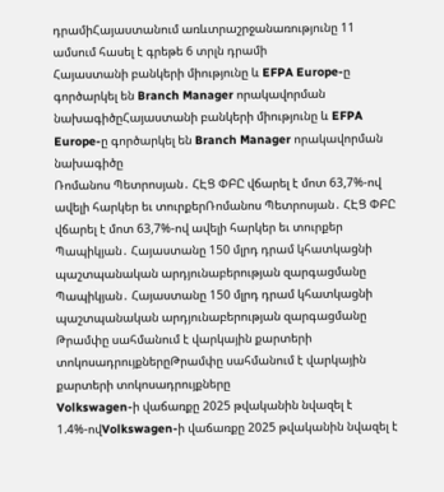դրամիՀայաստանում առևտրաշրջանառությունը 11 ամսում հասել է գրեթե 6 տրլն դրամի
Հայաստանի բանկերի միությունը և EFPA Europe-ը գործարկել են Branch Manager որակավորման նախագիծըՀայաստանի բանկերի միությունը և EFPA Europe-ը գործարկել են Branch Manager որակավորման նախագիծը
Ռոմանոս Պետրոսյան․ ՀԷՑ ՓԲԸ վճարել է մոտ 63,7%-ով ավելի հարկեր եւ տուրքերՌոմանոս Պետրոսյան․ ՀԷՑ ՓԲԸ վճարել է մոտ 63,7%-ով ավելի հարկեր եւ տուրքեր
Պապիկյան․ Հայաստանը 150 մլրդ դրամ կհատկացնի պաշտպանական արդյունաբերության զարգացմանը Պապիկյան․ Հայաստանը 150 մլրդ դրամ կհատկացնի պաշտպանական արդյունաբերության զարգացմանը
Թրամփը սահմանում է վարկային քարտերի տոկոսադրույքներըԹրամփը սահմանում է վարկային քարտերի տոկոսադրույքները
Volkswagen-ի վաճառքը 2025 թվականին նվազել է 1.4%-ովVolkswagen-ի վաճառքը 2025 թվականին նվազել է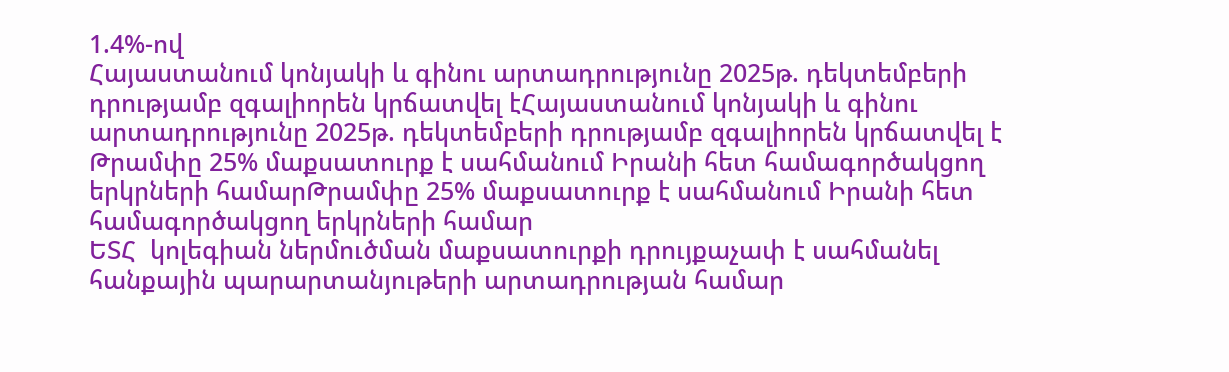1.4%-ով
Հայաստանում կոնյակի և գինու արտադրությունը 2025թ. դեկտեմբերի դրությամբ զգալիորեն կրճատվել էՀայաստանում կոնյակի և գինու արտադրությունը 2025թ. դեկտեմբերի դրությամբ զգալիորեն կրճատվել է
Թրամփը 25% մաքսատուրք է սահմանում Իրանի հետ համագործակցող երկրների համարԹրամփը 25% մաքսատուրք է սահմանում Իրանի հետ համագործակցող երկրների համար
ԵՏՀ  կոլեգիան ներմուծման մաքսատուրքի դրույքաչափ է սահմանել հանքային պարարտանյութերի արտադրության համար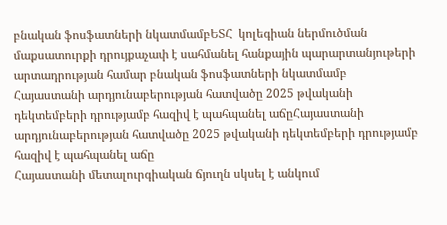բնական ֆոսֆատների նկատմամբԵՏՀ  կոլեգիան ներմուծման մաքսատուրքի դրույքաչափ է սահմանել հանքային պարարտանյութերի արտադրության համար բնական ֆոսֆատների նկատմամբ
Հայաստանի արդյունաբերության հատվածը 2025 թվականի դեկտեմբերի դրությամբ հազիվ է պահպանել աճըՀայաստանի արդյունաբերության հատվածը 2025 թվականի դեկտեմբերի դրությամբ հազիվ է պահպանել աճը
Հայաստանի մետալուրգիական ճյուղն սկսել է անկում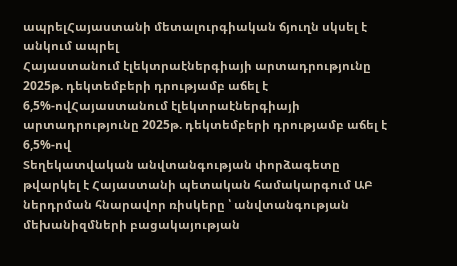ապրելՀայաստանի մետալուրգիական ճյուղն սկսել է անկում ապրել
Հայաստանում էլեկտրաէներգիայի արտադրությունը 2025թ. դեկտեմբերի դրությամբ աճել է 6,5%-ովՀայաստանում էլեկտրաէներգիայի արտադրությունը 2025թ. դեկտեմբերի դրությամբ աճել է 6,5%-ով
Տեղեկատվական անվտանգության փորձագետը թվարկել է Հայաստանի պետական համակարգում ԱԲ ներդրման հնարավոր ռիսկերը ՝ անվտանգության մեխանիզմների բացակայության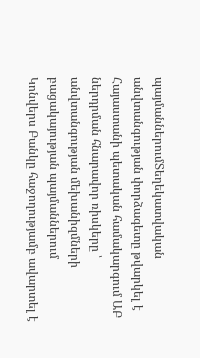պայմաններումՏեղեկատվական անվտանգության փորձագետը թվարկել է Հայաստանի պետական համակարգում ԱԲ ներդրման հնարավոր ռիսկերը ՝ անվտանգության մեխանիզմների բացակայության պայմաններում
Կոնվերս Բանկը հաջողությամբ ավարտել է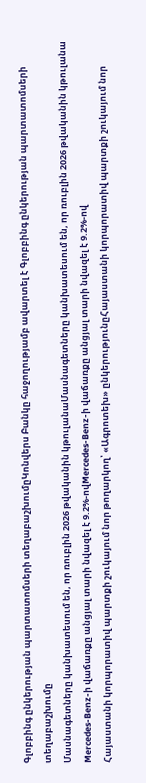Գլոբբինգ ընկերության պարտատոմսերի տեղաբաշխումըԿոնվերս Բանկը հաջողությամբ ավարտել է Գլոբբինգ ընկերության պարտատոմսերի տեղաբաշխումը
Մասնագետները կանխատեսում են, որ ռուբլին 2026 թվականին կթուլանաՄասնագետները կանխատեսում են, որ ռուբլին 2026 թվականին կթուլանա
Mercedes-Benz-ի վաճառքը անցյալ տարի նվազել է 9.2%-ովMercedes-Benz-ի վաճառքը անցյալ տարի նվազել է 9.2%-ով
Հայաստանի կորպորատիվ պարտքի շուկայում նոր թողարկող՝ «Ագրոտեխ» ընկերությունըՀայաստանի կորպորատիվ պարտքի շուկայում նոր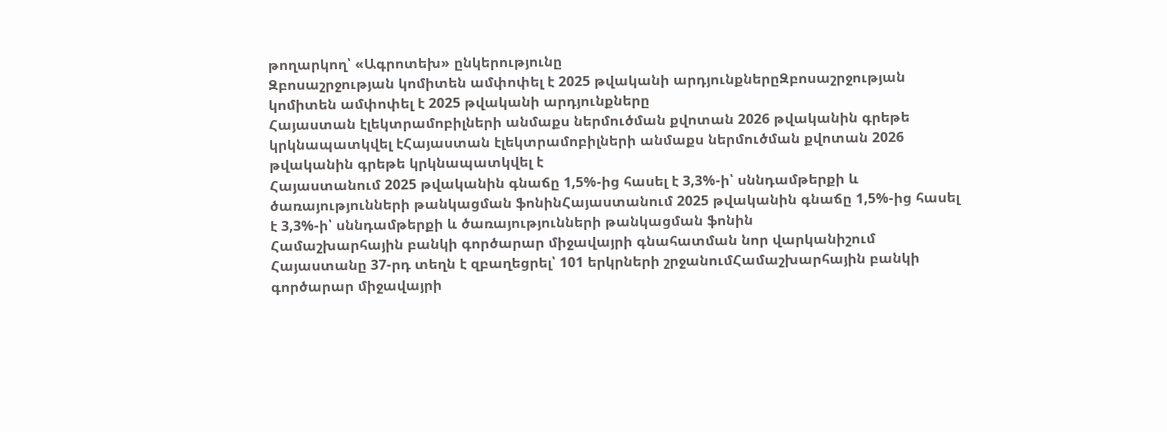թողարկող՝ «Ագրոտեխ» ընկերությունը
Զբոսաշրջության կոմիտեն ամփոփել է 2025 թվականի արդյունքներըԶբոսաշրջության կոմիտեն ամփոփել է 2025 թվականի արդյունքները
Հայաստան էլեկտրամոբիլների անմաքս ներմուծման քվոտան 2026 թվականին գրեթե կրկնապատկվել էՀայաստան էլեկտրամոբիլների անմաքս ներմուծման քվոտան 2026 թվականին գրեթե կրկնապատկվել է
Հայաստանում 2025 թվականին գնաճը 1,5%-ից հասել է 3,3%-ի՝ սննդամթերքի և ծառայությունների թանկացման ֆոնինՀայաստանում 2025 թվականին գնաճը 1,5%-ից հասել է 3,3%-ի՝ սննդամթերքի և ծառայությունների թանկացման ֆոնին
Համաշխարհային բանկի գործարար միջավայրի գնահատման նոր վարկանիշում Հայաստանը 37-րդ տեղն է զբաղեցրել՝ 101 երկրների շրջանումՀամաշխարհային բանկի գործարար միջավայրի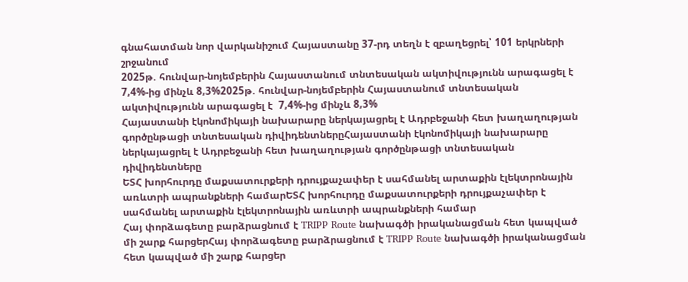գնահատման նոր վարկանիշում Հայաստանը 37-րդ տեղն է զբաղեցրել՝ 101 երկրների շրջանում
2025թ. հունվար-նոյեմբերին Հայաստանում տնտեսական ակտիվությունն արագացել է  7,4%-ից մինչև 8,3%2025թ. հունվար-նոյեմբերին Հայաստանում տնտեսական ակտիվությունն արագացել է  7,4%-ից մինչև 8,3%
Հայաստանի էկոնոմիկայի նախարարը ներկայացրել է Ադրբեջանի հետ խաղաղության գործընթացի տնտեսական դիվիդենտներըՀայաստանի էկոնոմիկայի նախարարը ներկայացրել է Ադրբեջանի հետ խաղաղության գործընթացի տնտեսական դիվիդենտները
ԵՏՀ խորհուրդը մաքսատուրքերի դրույքաչափեր է սահմանել արտաքին էլեկտրոնային առևտրի ապրանքների համարԵՏՀ խորհուրդը մաքսատուրքերի դրույքաչափեր է սահմանել արտաքին էլեկտրոնային առևտրի ապրանքների համար
Հայ փորձագետը բարձրացնում է TRIPP Route նախագծի իրականացման հետ կապված մի շարք հարցերՀայ փորձագետը բարձրացնում է TRIPP Route նախագծի իրականացման հետ կապված մի շարք հարցեր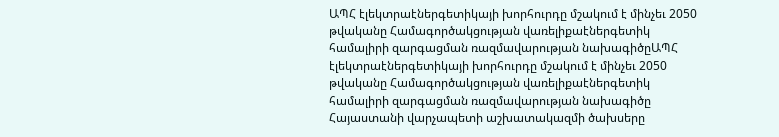ԱՊՀ էլեկտրաէներգետիկայի խորհուրդը մշակում է մինչեւ 2050 թվականը Համագործակցության վառելիքաէներգետիկ համալիրի զարգացման ռազմավարության նախագիծըԱՊՀ էլեկտրաէներգետիկայի խորհուրդը մշակում է մինչեւ 2050 թվականը Համագործակցության վառելիքաէներգետիկ համալիրի զարգացման ռազմավարության նախագիծը
Հայաստանի վարչապետի աշխատակազմի ծախսերը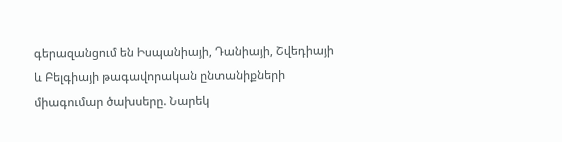գերազանցում են Իսպանիայի, Դանիայի, Շվեդիայի և Բելգիայի թագավորական ընտանիքների միագումար ծախսերը. Նարեկ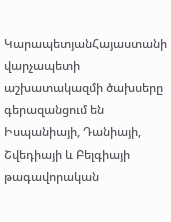ԿարապետյանՀայաստանի վարչապետի աշխատակազմի ծախսերը գերազանցում են Իսպանիայի, Դանիայի, Շվեդիայի և Բելգիայի թագավորական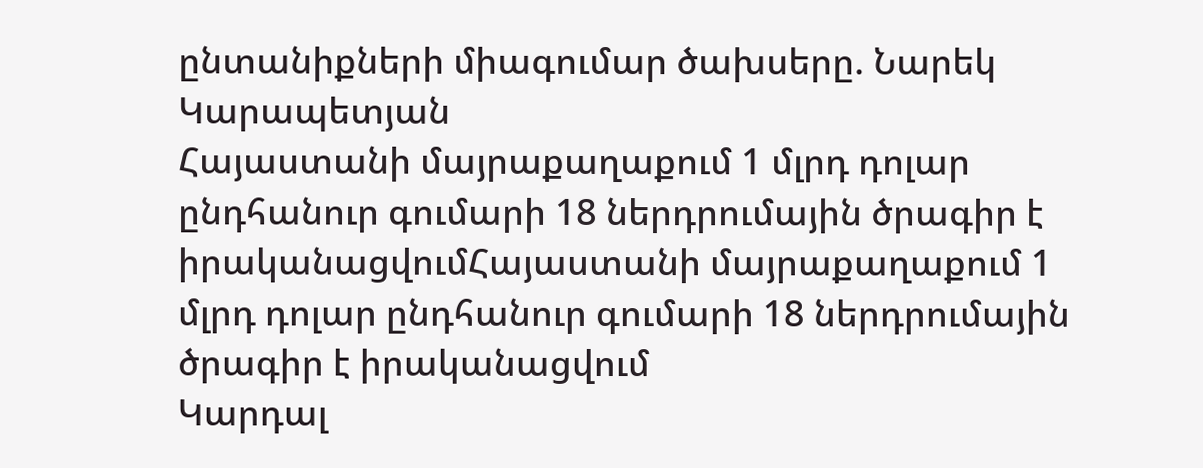ընտանիքների միագումար ծախսերը. Նարեկ Կարապետյան
Հայաստանի մայրաքաղաքում 1 մլրդ դոլար ընդհանուր գումարի 18 ներդրումային ծրագիր է իրականացվումՀայաստանի մայրաքաղաքում 1 մլրդ դոլար ընդհանուր գումարի 18 ներդրումային ծրագիր է իրականացվում
Կարդալ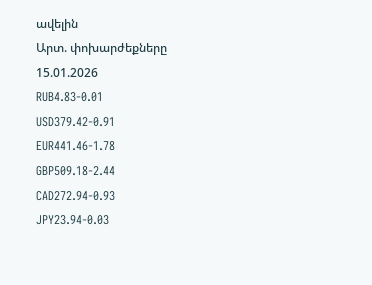ավելին
Արտ. փոխարժեքները
15.01.2026
RUB4.83-0.01
USD379.42-0.91
EUR441.46-1.78
GBP509.18-2.44
CAD272.94-0.93
JPY23.94-0.03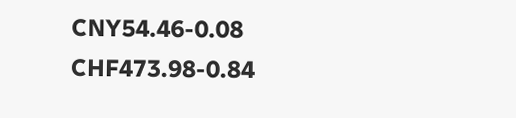CNY54.46-0.08
CHF473.98-0.84